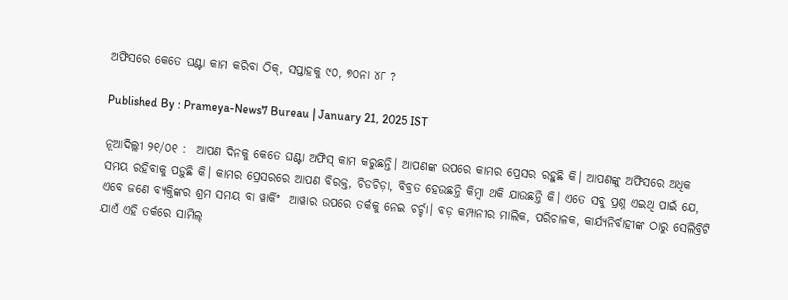ଅଫିସରେ କେତେ ଘଣ୍ଟା କାମ କରିବା ଠିକ୍, ସପ୍ତାହକୁ ୯୦, ୭୦ନା ୪୮ ?

Published By : Prameya-News7 Bureau | January 21, 2025 IST

ନୂଆଦିଲ୍ଲୀ ୨୧/୦୧ :  ଆପଣ ଦିନକୁ କେତେ ଘଣ୍ଟା ଅଫିସ୍ କାମ କରୁଛନ୍ତି। ଆପଣଙ୍କ ଉପରେ କାମର ପ୍ରେସର ରହୁଛି କି। ଆପଣଙ୍କୁ ଅଫିସରେ ଅଧିକ ସମୟ ରହିବାକୁ ପଡ଼ୁଛି କି। କାମର ପ୍ରେସରରେ ଆପଣ ବିରକ୍ତ, ଚିଡଚିଡ଼ା, ବିବ୍ରତ ହେଉଛନ୍ତି କିମ୍ବା ଥକି ଯାଉଛନ୍ତି କି। ଏତେ ସବୁ ପ୍ରଶ୍ନ ଏଇଥି ପାଇଁ ଯେ, ଏବେ ଜଣେ ବ୍ୟକ୍ତିଙ୍କର ଶ୍ରମ ସମୟ ବା ୱାର୍କିଂ  ଆୱାର ଉପରେ ତର୍କକୁ ନେଇ ଚର୍ଚ୍ଚା। ବଡ଼ କମ୍ପାନୀର ମାଲିକ, ପରିଚାଳକ, କାର୍ଯ୍ୟନିର୍ବାହୀଙ୍କ ଠାରୁ ସେଲିବ୍ରିଟି ଯାଏଁ ଏହି ତର୍କରେ ସାମିଲ୍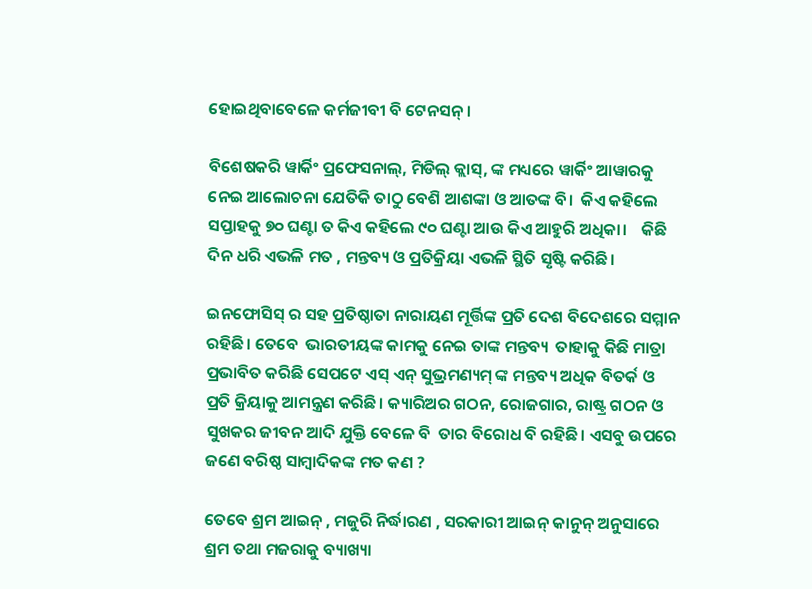ହୋଇଥିବାବେଳେ କର୍ମଜୀବୀ ବି ଟେନସନ୍।

ବିଶେଷକରି ୱାର୍କିଂ ପ୍ରଫେସନାଲ୍, ମିଡିଲ୍ କ୍ଲାସ୍, ଙ୍କ ମଧ୍ୟରେ ୱାର୍କିଂ ଆୱାରକୁ ନେଇ ଆଲୋଚନା ଯେତିକି ତାଠୁ ବେଶି ଆଶଙ୍କା ଓ ଆତଙ୍କ ବି।  କିଏ କହିଲେ ସପ୍ତାହକୁ ୭୦ ଘଣ୍ଟା ତ କିଏ କହିଲେ ୯୦ ଘଣ୍ଟା ଆଉ କିଏ ଆହୁରି ଅଧିକା।    କିଛି ଦିନ ଧରି ଏଭଳି ମତ , ମନ୍ତବ୍ୟ ଓ ପ୍ରତିକ୍ରିୟା ଏଭଳି ସ୍ଥିତି ସୃଷ୍ଟି କରିଛି।

ଇନଫୋସିସ୍ ର ସହ ପ୍ରତିଷ୍ଠାତା ନାରାୟଣ ମୂର୍ତ୍ତିଙ୍କ ପ୍ରତି ଦେଶ ବିଦେଶରେ ସମ୍ମାନ ରହିଛି। ତେବେ  ଭାରତୀୟଙ୍କ କାମକୁ ନେଇ ତାଙ୍କ ମନ୍ତବ୍ୟ  ତାହାକୁ କିଛି ମାତ୍ରା ପ୍ରଭାବିତ କରିଛି ସେପଟେ ଏସ୍ ଏନ୍ ସୁଭ୍ରମଣ୍ୟମ୍ ଙ୍କ ମନ୍ତବ୍ୟ ଅଧିକ ବିତର୍କ ଓ ପ୍ରତି କ୍ରିୟାକୁ ଆମନ୍ତ୍ରଣ କରିଛି। କ୍ୟାରିଅର ଗଠନ, ରୋଜଗାର, ରାଷ୍ଟ୍ର ଗଠନ ଓ ସୁଖକର ଜୀବନ ଆଦି ଯୁକ୍ତି ବେଳେ ବି  ତାର ବିରୋଧ ବି ରହିଛି। ଏସବୁ ଉପରେ ଜଣେ ବରିଷ୍ଠ ସାମ୍ବାଦିକଙ୍କ ମତ କଣ ?

ତେବେ ଶ୍ରମ ଆଇନ୍ , ମଜୁରି ନିର୍ଦ୍ଧାରଣ , ସରକାରୀ ଆଇନ୍ କାନୁନ୍ ଅନୁସାରେ ଶ୍ରମ ତଥା ମଜରାକୁ ବ୍ୟାଖ୍ୟା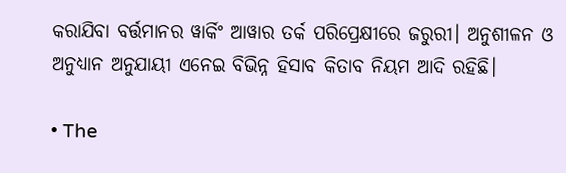କରାଯିବା ବର୍ତ୍ତମାନର ୱାର୍କିଂ ଆୱାର ତର୍କ ପରିପ୍ରେକ୍ଷୀରେ ଜରୁରୀ। ଅନୁଶୀଳନ ଓ ଅନୁଧ୍ୟାନ ଅନୁଯାୟୀ ଏନେଇ ବିଭିନ୍ନ ହିସାବ କିତାବ ନିୟମ ଆଦି ରହିଛି।

• The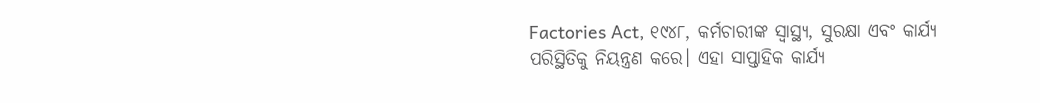Factories Act, ୧୯୪୮, କର୍ମଚାରୀଙ୍କ ସ୍ୱାସ୍ଥ୍ୟ, ସୁରକ୍ଷା ଏବଂ କାର୍ଯ୍ୟ ପରିସ୍ଥିତିକୁ ନିୟନ୍ତ୍ରଣ କରେ। ଏହା ସାପ୍ତାହିକ କାର୍ଯ୍ୟ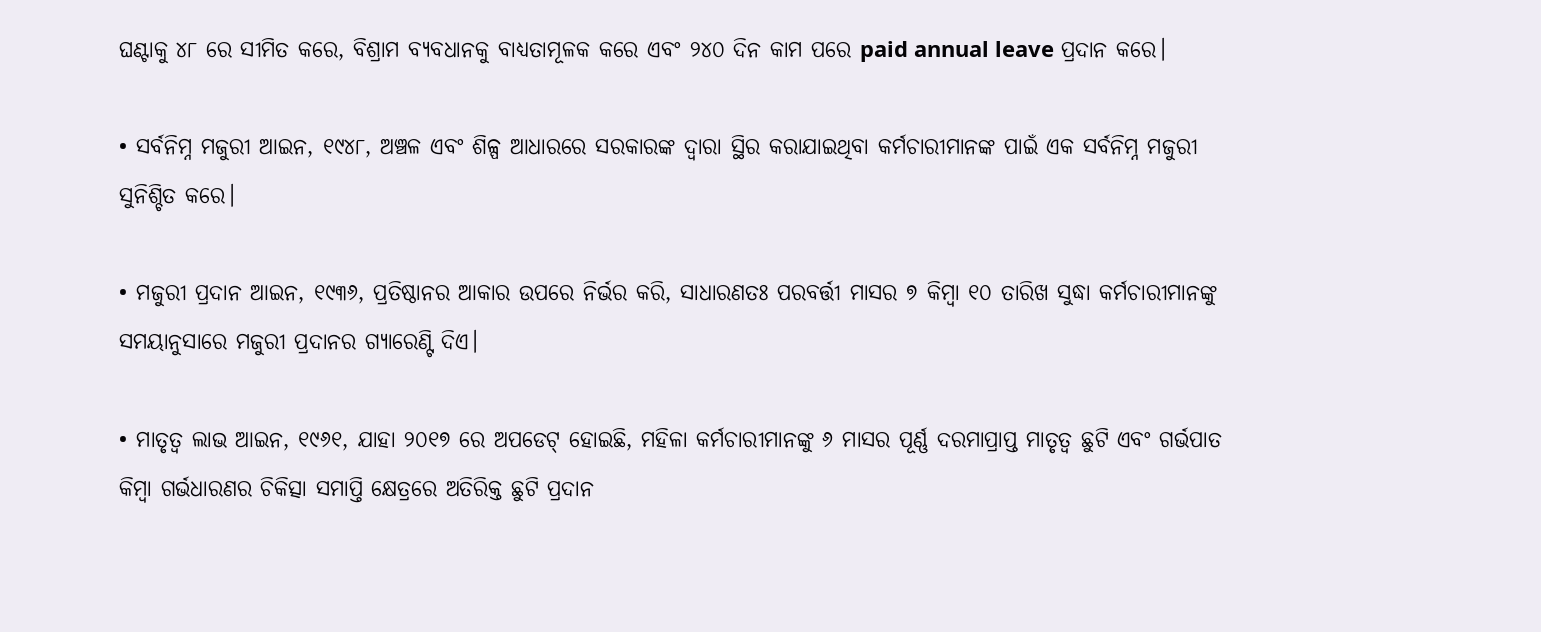ଘଣ୍ଟାକୁ ୪୮ ରେ ସୀମିତ କରେ, ବିଶ୍ରାମ ବ୍ୟବଧାନକୁ ବାଧ୍ୟତାମୂଳକ କରେ ଏବଂ ୨୪୦ ଦିନ କାମ ପରେ paid annual leave ପ୍ରଦାନ କରେ।

• ସର୍ବନିମ୍ନ ମଜୁରୀ ଆଇନ, ୧୯୪୮, ଅଞ୍ଚଳ ଏବଂ ଶିଳ୍ପ ଆଧାରରେ ସରକାରଙ୍କ ଦ୍ୱାରା ସ୍ଥିର କରାଯାଇଥିବା କର୍ମଚାରୀମାନଙ୍କ ପାଇଁ ଏକ ସର୍ବନିମ୍ନ ମଜୁରୀ ସୁନିଶ୍ଚିତ କରେ।

• ମଜୁରୀ ପ୍ରଦାନ ଆଇନ, ୧୯୩୬, ପ୍ରତିଷ୍ଠାନର ଆକାର ଉପରେ ନିର୍ଭର କରି, ସାଧାରଣତଃ ପରବର୍ତ୍ତୀ ମାସର ୭ କିମ୍ବା ୧୦ ତାରିଖ ସୁଦ୍ଧା କର୍ମଚାରୀମାନଙ୍କୁ ସମୟାନୁସାରେ ମଜୁରୀ ପ୍ରଦାନର ଗ୍ୟାରେଣ୍ଟି ଦିଏ।

• ମାତୃତ୍ୱ ଲାଭ ଆଇନ, ୧୯୬୧, ଯାହା ୨୦୧୭ ରେ ଅପଡେଟ୍ ହୋଇଛି, ମହିଳା କର୍ମଚାରୀମାନଙ୍କୁ ୬ ମାସର ପୂର୍ଣ୍ଣ ଦରମାପ୍ରାପ୍ତ ମାତୃତ୍ୱ ଛୁଟି ଏବଂ ଗର୍ଭପାତ କିମ୍ବା ଗର୍ଭଧାରଣର ଚିକିତ୍ସା ସମାପ୍ତି କ୍ଷେତ୍ରରେ ଅତିରିକ୍ତ ଛୁଟି ପ୍ରଦାନ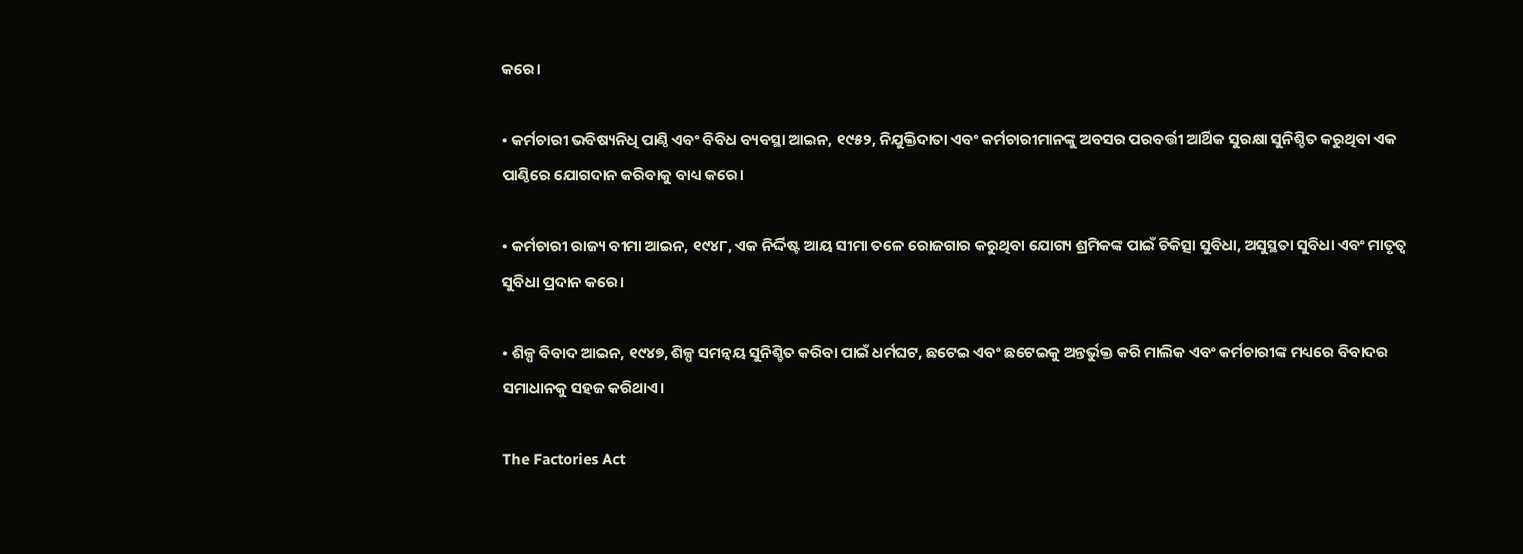କରେ।

• କର୍ମଚାରୀ ଭବିଷ୍ୟନିଧି ପାଣ୍ଠି ଏବଂ ବିବିଧ ବ୍ୟବସ୍ଥା ଆଇନ, ୧୯୫୨, ନିଯୁକ୍ତିଦାତା ଏବଂ କର୍ମଚାରୀମାନଙ୍କୁ ଅବସର ପରବର୍ତ୍ତୀ ଆର୍ଥିକ ସୁରକ୍ଷା ସୁନିଶ୍ଚିତ କରୁଥିବା ଏକ ପାଣ୍ଠିରେ ଯୋଗଦାନ କରିବାକୁ ବାଧ୍ୟ କରେ।

• କର୍ମଚାରୀ ରାଜ୍ୟ ବୀମା ଆଇନ, ୧୯୪୮, ଏକ ନିର୍ଦ୍ଦିଷ୍ଟ ଆୟ ସୀମା ତଳେ ରୋଜଗାର କରୁଥିବା ଯୋଗ୍ୟ ଶ୍ରମିକଙ୍କ ପାଇଁ ଚିକିତ୍ସା ସୁବିଧା, ଅସୁସ୍ଥତା ସୁବିଧା ଏବଂ ମାତୃତ୍ୱ ସୁବିଧା ପ୍ରଦାନ କରେ।

• ଶିଳ୍ପ ବିବାଦ ଆଇନ, ୧୯୪୭, ଶିଳ୍ପ ସମନ୍ୱୟ ସୁନିଶ୍ଚିତ କରିବା ପାଇଁ ଧର୍ମଘଟ, ଛଟେଇ ଏବଂ ଛଟେଇକୁ ଅନ୍ତର୍ଭୁକ୍ତ କରି ମାଲିକ ଏବଂ କର୍ମଚାରୀଙ୍କ ମଧ୍ୟରେ ବିବାଦର ସମାଧାନକୁ ସହଜ କରିଥାଏ।

The Factories Act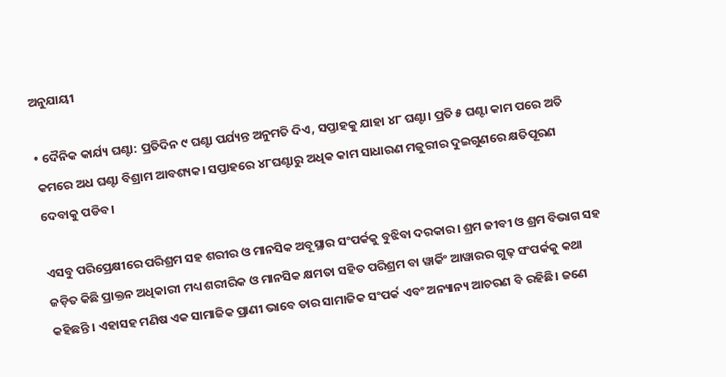ଅନୁଯାୟୀ

• ଦୈନିକ କାର୍ଯ୍ୟ ଘଣ୍ଟା: ପ୍ରତିଦିନ ୯ ଘଣ୍ଟା ପର୍ଯ୍ୟନ୍ତ ଅନୁମତି ଦିଏ, ସପ୍ତାହକୁ ଯାହା ୪୮ ଘଣ୍ଟା। ପ୍ରତି ୫ ଘଣ୍ଟା କାମ ପରେ ଅତି କମରେ ଅଧ ଘଣ୍ଟା ବିଶ୍ରାମ ଆବଶ୍ୟକ। ସପ୍ତାହରେ ୪୮ଘଣ୍ଟାରୁ ଅଧିକ କାମ ସାଧାରଣ ମଜୁରୀର ଦୁଇଗୁଣରେ କ୍ଷତିପୂରଣ ଦେବାକୁ ପଡିବ।

ଏସବୁ ପରିପ୍ରେକ୍ଷୀରେ ପରିଶ୍ରମ ସହ ଶରୀର ଓ ମାନସିକ ଅବୂସ୍ଥାର ସଂପର୍କକୁ ବୁଝିବା ଦରକାର। ଶ୍ରମ ଜୀବୀ ଓ ଶ୍ରମ ବିଭାଗ ସହ ଜଡ଼ିତ କିଛି ପ୍ରାକ୍ତନ ଅଧିକାରୀ ମଧ୍ୟ ଶରୀରିକ ଓ ମାନସିକ କ୍ଷମତା ସହିତ ପରିଶ୍ରମ ବା ୱାର୍କିଂ ଆୱାରର ଗୁଢ଼ ସଂପର୍କକୁ କଥା କହିଛନ୍ତି । ଏହାସହ ମଣିଷ ଏକ ସାମାଜିକ ପ୍ରାଣୀ ଭାବେ ତାର ସାମାଜିକ ସଂପର୍କ ଏବଂ ଅନ୍ୟାନ୍ୟ ଆଚରଣ ବି ରହିଛି। ଜଣେ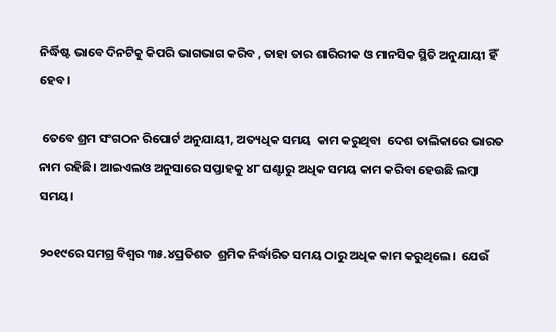ନିର୍ଦ୍ଧିଷ୍ଟ ଭାବେ ଦିନଟିକୁ କିପରି ଭାଗଭାଗ କରିବ , ତାହା ତାର ଶାରିରୀକ ଓ ମାନସିକ ସ୍ଥିତି ଅନୁଯାୟୀ ହିଁ ହେବ।

 ତେବେ ଶ୍ରମ ସଂଗଠନ ରିପୋର୍ଟ ଅନୁଯାୟୀ, ଅତ୍ୟଧିକ ସମୟ  କାମ କରୁଥିବା  ଦେଶ ତାଲିକାରେ ଭାରତ ନାମ ରହିଛି। ଆଇଏଲଓ ଅନୁସାରେ ସପ୍ତାହକୁ ୪୮ ଘଣ୍ଟାରୁ ଅଧିକ ସମୟ କାମ କରିବା ହେଉଛି ଲମ୍ବା ସମୟ।

୨୦୧୯ରେ ସମଗ୍ର ବିଶ୍ୱର ୩୫.୪ପ୍ରତିଶତ  ଶ୍ରମିକ ନିର୍ଦ୍ଧାରିତ ସମୟ ଠାରୁ ଅଧିକ କାମ କରୁଥିଲେ।  ଯେଉଁ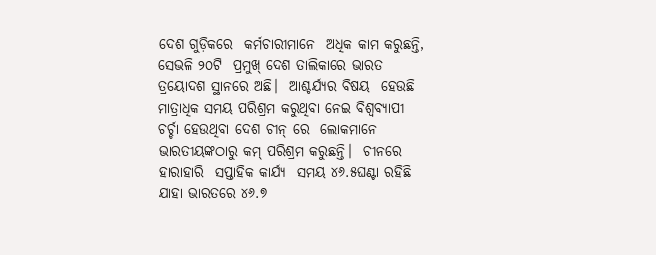ଦେଶ ଗୁଡ଼ିକରେ  କର୍ମଚାରୀମାନେ  ଅଧିକ କାମ କରୁଛନ୍ତି, ସେଭଳି ୨୦ଟି  ପ୍ରମୁଖ୍ ଦେଶ ତାଲିକାରେ ଭାରତ ତ୍ରୟୋଦଶ ସ୍ଥାନରେ ଅଛି।  ଆଶ୍ଚର୍ଯ୍ୟର ବିଷୟ  ହେଉଛି ମାତ୍ରାଧିକ ସମୟ ପରିଶ୍ରମ କରୁଥିବା ନେଇ ବିଶ୍ୱବ୍ୟାପୀ  ଚର୍ଚ୍ଚା ହେଉଥିବା ଦେଶ ଚୀନ୍ ରେ  ଲୋକମାନେ ଭାରତୀୟଙ୍କଠାରୁ କମ୍ ପରିଶ୍ରମ କରୁଛନ୍ତି।  ଚୀନରେ ହାରାହାରି  ସପ୍ତାହିକ କାର୍ଯ୍ୟ  ସମୟ ୪୬.୫ଘଣ୍ଟା ରହିଛି ଯାହା ଭାରତରେ ୪୬.୭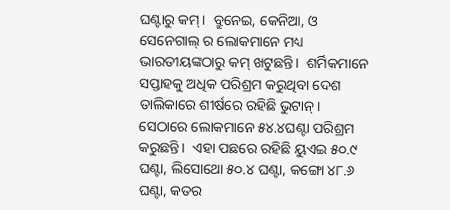ଘଣ୍ଟାରୁ କମ୍।  ବ୍ରୁନେଇ, କେନିଆ, ଓ ସେନେଗାଲ୍ ର ଲୋକମାନେ ମଧ୍ୟ  ଭାରତୀୟଙ୍କଠାରୁ କମ୍ ଖଟୁଛନ୍ତି।  ଶର୍ମିକମାନେ ସପ୍ତାହକୁ ଅଧିକ ପରିଶ୍ରମ କରୁଥିବା ଦେଶ ତାଲିକାରେ ଶୀର୍ଷରେ ରହିଛି ଭୁଟାନ୍।  ସେଠାରେ ଲୋକମାନେ ୫୪.୪ଘଣ୍ଟା ପରିଶ୍ରମ କରୁଛନ୍ତି।  ଏହା ପଛରେ ରହିଛି ୟୁଏଇ ୫୦.୯ ଘଣ୍ଟା, ଲିସୋଥୋ ୫୦.୪ ଘଣ୍ଟା, କଙ୍ଗୋ ୪୮.୬ ଘଣ୍ଟା, କତର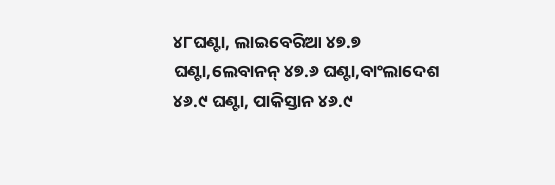୪୮ଘଣ୍ଟା, ଲାଇବେରିଆ ୪୭.୭ ଘଣ୍ଟା,ଲେବାନନ୍ ୪୭.୬ ଘଣ୍ଟା,ବାଂଲାଦେଶ ୪୬.୯ ଘଣ୍ଟା, ପାକିସ୍ତାନ ୪୬.୯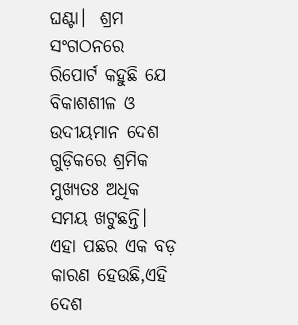ଘଣ୍ଟା।  ଶ୍ରମ ସଂଗଠନରେ ରିପୋର୍ଟ କହୁଛି ଯେ ବିକାଶଶୀଳ ଓ ଉଦୀୟମାନ ଦେଶ ଗୁଡ଼ିକରେ ଶ୍ରମିକ ମୁଖ୍ୟତଃ ଅଧିକ ସମୟ ଖଟୁଛନ୍ତି। ଏହା ପଛର ଏକ ବଡ଼ କାରଣ ହେଉଛି,ଏହି ଦେଶ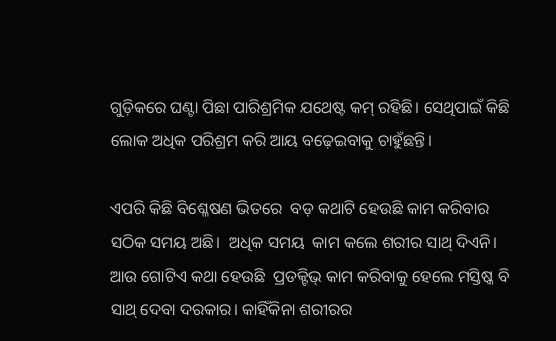ଗୁଡ଼ିକରେ ଘଣ୍ଟା ପିଛା ପାରିଶ୍ରମିକ ଯଥେଷ୍ଟ କମ୍ ରହିଛି। ସେଥିପାଇଁ କିଛି ଲୋକ ଅଧିକ ପରିଶ୍ରମ କରି ଆୟ ବଢ଼େଇବାକୁ ଚାହୁଁଛନ୍ତି।

ଏପରି କିଛି ବିଶ୍ଳେଷଣ ଭିତରେ  ବଡ଼ କଥାଟି ହେଉଛି କାମ କରିବାର ସଠିକ ସମୟ ଅଛି।  ଅଧିକ ସମୟ  କାମ କଲେ ଶରୀର ସାଥ୍ ଦିଏନି। ଆଉ ଗୋଟିଏ କଥା ହେଉଛି  ପ୍ରଡକ୍ଟିଭ୍ କାମ କରିବାକୁ ହେଲେ ମସ୍ତିଷ୍କ ବି ସାଥ୍ ଦେବା ଦରକାର। କାହିଁକିନା ଶରୀରର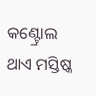କଣ୍ଟ୍ରୋଲ ଥାଏ ମସ୍ତିଷ୍କ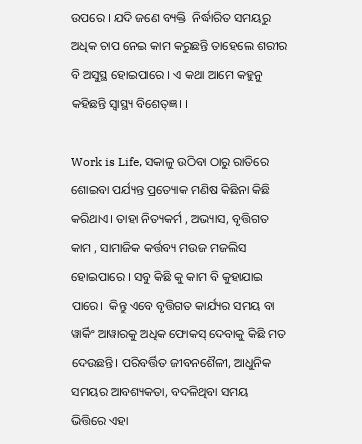ଉପରେ । ଯଦି ଜଣେ ବ୍ୟକ୍ତି  ନିର୍ଦ୍ଧାରିତ ସମୟରୁ ଅଧିକ ଚାପ ନେଇ କାମ କରୁଛନ୍ତି ତାହେଲେ ଶରୀର ବି ଅସୁସ୍ଥ ହୋଇପାରେ । ଏ କଥା ଆମେ କହୁନୁ କହିଛନ୍ତି ସ୍ୱାସ୍ଥ୍ୟ ବିଶେତ୍ଜ୍ଞ। ।

Work is Life, ସକାଳୁ ଉଠିବା ଠାରୁ ରାତିରେ ଶୋଇବା ପର୍ଯ୍ୟନ୍ତ ପ୍ରତ୍ୟୋକ ମଣିଷ କିଛିନା କିଛି କରିଥାଏ। ତାହା ନିତ୍ୟକର୍ମ , ଅଭ୍ୟାସ, ବୃତ୍ତିଗତ କାମ , ସାମାଜିକ କର୍ତ୍ତବ୍ୟ ମଉଜ ମଜଲିସ ହୋଇପାରେ । ସବୁ କିଛି କୁ କାମ ବି କୁହାଯାଇ ପାରେ।  କିନ୍ତୁ ଏବେ ବୃତ୍ତିଗତ କାର୍ଯ୍ୟର ସମୟ ବା ୱାର୍କିଂ ଆୱାରକୁ ଅଧିକ ଫୋକସ୍ ଦେବାକୁ କିଛି ମତ ଦେଉଛନ୍ତି। ପରିବର୍ତ୍ତିତ ଜୀବନଶୈଳୀ, ଆଧୁନିକ ସମୟର ଆବଶ୍ୟକତା, ବଦଳିଥିବା ସମୟ   ଭିତ୍ତିରେ ଏହା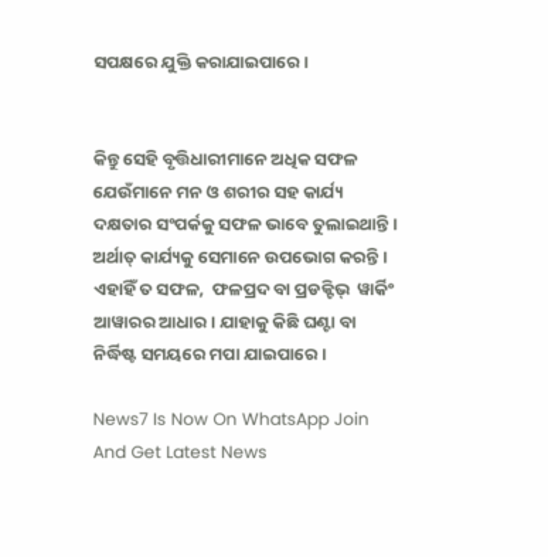ସପକ୍ଷରେ ଯୁକ୍ତି କରାଯାଇପାରେ।


କିନ୍ତୁ ସେହି ବୃତ୍ତିଧାରୀମାନେ ଅଧିକ ସଫଳ ଯେଉଁମାନେ ମନ ଓ ଶରୀର ସହ କାର୍ଯ୍ୟ ଦକ୍ଷତାର ସଂପର୍କକୁ ସଫଳ ଭାବେ ତୁଲାଇଥାନ୍ତି। ଅର୍ଥାତ୍ କାର୍ଯ୍ୟକୁ ସେମାନେ ଉପଭୋଗ କରନ୍ତି। ଏହାହିଁ ତ ସଫଳ,  ଫଳପ୍ରଦ ବା ପ୍ରଡକ୍ଟିଭ୍  ୱାର୍କିଂ ଆୱାରର ଆଧାର। ଯାହାକୁ କିଛି ଘଣ୍ଟା ବା ନିର୍ଦ୍ଧିଷ୍ଟ ସମୟରେ ମପା ଯାଇପାରେ।

News7 Is Now On WhatsApp Join And Get Latest News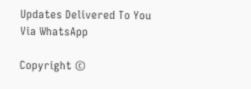Updates Delivered To You Via WhatsApp

Copyright ©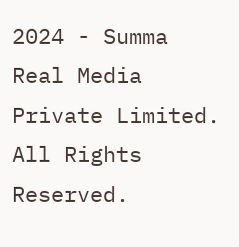2024 - Summa Real Media Private Limited. All Rights Reserved.